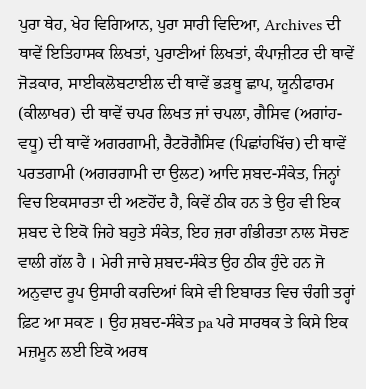ਪੁਰਾ ਥੇਹ, ਖੇਹ ਵਿਗਿਆਨ, ਪੁਰਾ ਸਾਰੀ ਵਿਦਿਆ, Archives ਦੀ ਥਾਵੇਂ ਇਤਿਹਾਸਕ ਲਿਖਤਾਂ, ਪੁਰਾਣੀਆਂ ਲਿਖਤਾਂ, ਕੰਪਾਜ਼ੀਟਰ ਦੀ ਥਾਵੇਂ ਜੋੜਕਾਰ, ਸਾਈਕਲੋਬਟਾਈਲ ਦੀ ਥਾਵੇਂ ਭੜਥੂ ਛਾਪ, ਯੂਨੀਫਾਰਮ (ਕੀਲਾਖਰ) ਦੀ ਥਾਵੇਂ ਚਪਰ ਲਿਖਤ ਜਾਂ ਚਪਲਾ, ਗੈਸਿਵ (ਅਗਾਂਹ-ਵਧੂ) ਦੀ ਥਾਵੇਂ ਅਗਰਗਾਮੀ, ਰੈਟਰੋਗੈਸਿਵ (ਪਿਛਾਂਹਖਿੱਚ) ਦੀ ਥਾਵੇਂ ਪਰਤਗਾਮੀ (ਅਗਰਗਾਮੀ ਦਾ ਉਲਟ) ਆਦਿ ਸ਼ਬਦ-ਸੰਕੇਤ, ਜਿਨ੍ਹਾਂ ਵਿਚ ਇਕਸਾਰਤਾ ਦੀ ਅਣਹੋਂਦ ਹੈ, ਕਿਵੇਂ ਠੀਕ ਹਨ ਤੇ ਉਹ ਵੀ ਇਕ ਸ਼ਬਦ ਦੇ ਇਕੋ ਜਿਹੇ ਬਹੁਤੇ ਸੰਕੇਤ, ਇਹ ਜ਼ਰਾ ਗੰਭੀਰਤਾ ਨਾਲ ਸੋਚਣ ਵਾਲੀ ਗੱਲ ਹੈ । ਮੇਰੀ ਜਾਚੇ ਸ਼ਬਦ-ਸੰਕੇਤ ਉਹ ਠੀਕ ਹੁੰਦੇ ਹਨ ਜੋ ਅਨੁਵਾਦ ਰੂਪ ਉਸਾਰੀ ਕਰਦਿਆਂ ਕਿਸੇ ਵੀ ਇਬਾਰਤ ਵਿਚ ਚੰਗੀ ਤਰ੍ਹਾਂ ਫ਼ਿਟ ਆ ਸਕਣ । ਉਹ ਸ਼ਬਦ-ਸੰਕੇਤ pa ਪਰੇ ਸਾਰਥਕ ਤੇ ਕਿਸੇ ਇਕ ਮਜ਼ਮੂਨ ਲਈ ਇਕੋ ਅਰਥ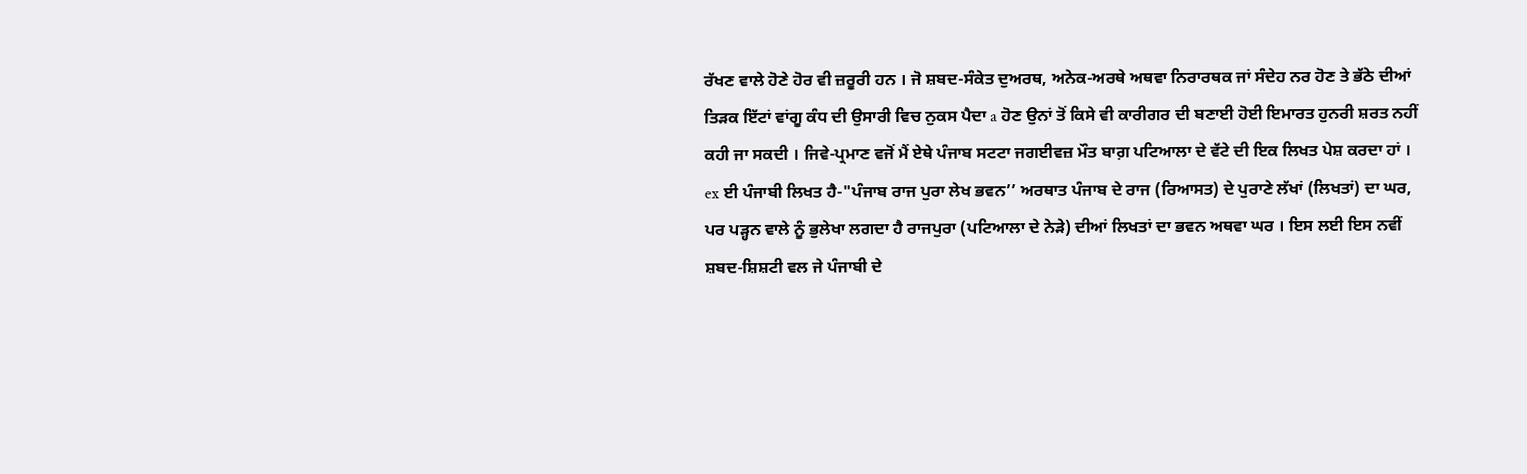ਰੱਖਣ ਵਾਲੇ ਹੋਣੇ ਹੋਰ ਵੀ ਜ਼ਰੂਰੀ ਹਨ । ਜੋ ਸ਼ਬਦ-ਸੰਕੇਤ ਦੁਅਰਥ, ਅਨੇਕ-ਅਰਥੇ ਅਥਵਾ ਨਿਰਾਰਥਕ ਜਾਂ ਸੰਦੇਹ ਨਰ ਹੋਣ ਤੇ ਭੱਠੇ ਦੀਆਂ ਤਿੜਕ ਇੱਟਾਂ ਵਾਂਗੂ ਕੰਧ ਦੀ ਉਸਾਰੀ ਵਿਚ ਨੁਕਸ ਪੈਦਾ a ਹੋਣ ਉਨਾਂ ਤੋਂ ਕਿਸੇ ਵੀ ਕਾਰੀਗਰ ਦੀ ਬਣਾਈ ਹੋਈ ਇਮਾਰਤ ਹੁਨਰੀ ਸ਼ਰਤ ਨਹੀਂ ਕਹੀ ਜਾ ਸਕਦੀ । ਜਿਵੇ-ਪ੍ਰਮਾਣ ਵਜੋਂ ਮੈਂ ਏਥੇ ਪੰਜਾਬ ਸਟਟਾ ਜਗਈਵਜ਼ ਮੌਤ ਬਾਗ਼ ਪਟਿਆਲਾ ਦੇ ਵੱਟੇ ਦੀ ਇਕ ਲਿਖਤ ਪੇਸ਼ ਕਰਦਾ ਹਾਂ । ex ਈ ਪੰਜਾਬੀ ਲਿਖਤ ਹੈ-"ਪੰਜਾਬ ਰਾਜ ਪੁਰਾ ਲੇਖ ਭਵਨ’’ ਅਰਥਾਤ ਪੰਜਾਬ ਦੇ ਰਾਜ (ਰਿਆਸਤ) ਦੇ ਪੁਰਾਣੇ ਲੱਖਾਂ (ਲਿਖਤਾਂ) ਦਾ ਘਰ, ਪਰ ਪੜ੍ਹਨ ਵਾਲੇ ਨੂੰ ਭੁਲੇਖਾ ਲਗਦਾ ਹੈ ਰਾਜਪੁਰਾ (ਪਟਿਆਲਾ ਦੇ ਨੇੜੇ) ਦੀਆਂ ਲਿਖਤਾਂ ਦਾ ਭਵਨ ਅਥਵਾ ਘਰ । ਇਸ ਲਈ ਇਸ ਨਵੀਂ ਸ਼ਬਦ-ਸ਼ਿਸ਼ਟੀ ਵਲ ਜੇ ਪੰਜਾਬੀ ਦੇ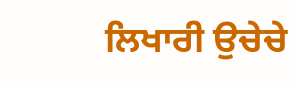ਲਿਖਾਰੀ ਉਚੇਚੇ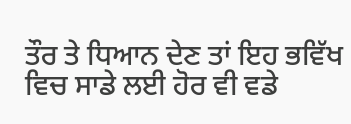ਤੌਰ ਤੇ ਧਿਆਨ ਦੇਣ ਤਾਂ ਇਹ ਭਵਿੱਖ ਵਿਚ ਸਾਡੇ ਲਈ ਹੋਰ ਵੀ ਵਡੇ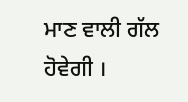ਮਾਣ ਵਾਲੀ ਗੱਲ ਹੋਵੇਗੀ ।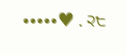•••••♥ . ੨੮